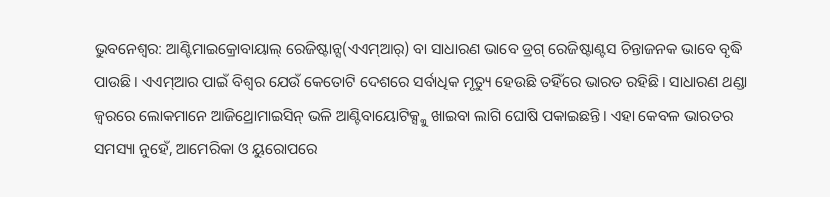ଭୁବନେଶ୍ବର: ଆଣ୍ଟିମାଇକ୍ରୋବାୟାଲ୍ ରେଜିଷ୍ଟାନ୍ସ(ଏଏମ୍ଆର୍) ବା ସାଧାରଣ ଭାବେ ଡ୍ରଗ୍ ରେଜିଷ୍ଟାଣ୍ଟସ ଚିନ୍ତାଜନକ ଭାବେ ବୃଦ୍ଧି ପାଉଛି। ଏଏମ୍ଆର ପାଇଁ ବିଶ୍ବର ଯେଉଁ କେତୋଟି ଦେଶରେ ସର୍ବାଧିକ ମୃତ୍ୟୁ ହେଉଛି ତହିଁରେ ଭାରତ ରହିଛି। ସାଧାରଣ ଥଣ୍ଡା ଜ୍ବରରେ ଲୋକମାନେ ଆଜିଥ୍ରୋମାଇସିନ୍ ଭଳି ଆଣ୍ଟିବାୟୋଟିକ୍ସ୍କୁ ଖାଇବା ଲାଗି ଘୋଷି ପକାଇଛନ୍ତି। ଏହା କେବଳ ଭାରତର ସମସ୍ୟା ନୁହେଁ, ଆମେରିକା ଓ ୟୁରୋପରେ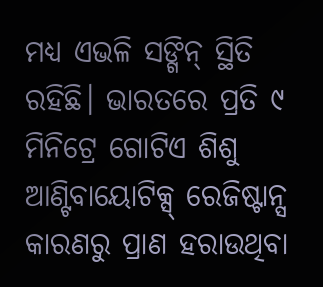ମଧ୍ୟ ଏଭଳି ସଙ୍ଗିନ୍ ସ୍ଥିତି ରହିଛି। ଭାରତରେ ପ୍ରତି ୯ ମିନିଟ୍ରେ ଗୋଟିଏ ଶିଶୁ ଆଣ୍ଟିବାୟୋଟିକ୍ସ୍ ରେଜିଷ୍ଟାନ୍ସ କାରଣରୁ ପ୍ରାଣ ହରାଉଥିବା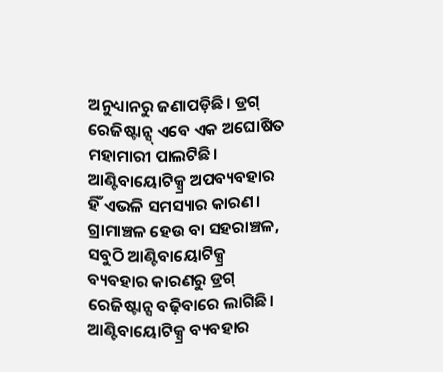ଅନୁଧ୍ୟାନରୁ ଜଣାପଡ଼ିଛି। ଡ୍ରଗ୍ ରେଜିଷ୍ଟାନ୍ସ୍ ଏବେ ଏକ ଅଘୋଷିତ ମହାମାରୀ ପାଲଟିଛି। ଆଣ୍ଟିବାୟୋଟିକ୍ସ୍ର ଅପବ୍ୟବହାର ହିଁ ଏଭଳି ସମସ୍ୟାର କାରଣ। ଗ୍ରାମାଞ୍ଚଳ ହେଉ ବା ସହରାଞ୍ଚଳ, ସବୁଠି ଆଣ୍ଟିବାୟୋଟିକ୍ସ୍ର ବ୍ୟବହାର କାରଣରୁ ଡ୍ରଗ୍ ରେଜିଷ୍ଟାନ୍ସ ବଢ଼ିବାରେ ଲାଗିଛି। ଆଣ୍ଟିବାୟୋଟିକ୍ସ୍ର ବ୍ୟବହାର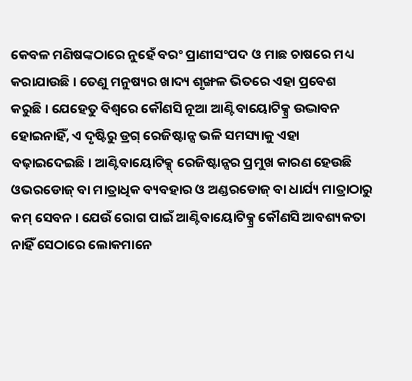କେବଳ ମଣିଷଙ୍କଠାରେ ନୁହେଁ ବରଂ ପ୍ରାଣୀସଂପଦ ଓ ମାଛ ଚାଷରେ ମଧ୍ୟ କରାଯାଉଛି। ତେଣୁ ମନୁଷ୍ୟର ଖାଦ୍ୟ ଶୃଙ୍ଖଳ ଭିତରେ ଏହା ପ୍ରବେଶ କରୁଛି। ଯେହେତୁ ବିଶ୍ବରେ କୌଣସି ନୂଆ ଆଣ୍ଟିବାୟୋଟିକ୍ସ୍ର ଉଦ୍ଭାବନ ହୋଇନାହିଁ, ଏ ଦୃଷ୍ଟିରୁ ଡ୍ରଗ୍ ରେଜିଷ୍ଟାନ୍ସ ଭଳି ସମସ୍ୟାକୁ ଏହା ବଢ଼ାଇଦେଇଛି। ଆଣ୍ଟିବାୟୋଟିକ୍ସ୍ ରେଜିଷ୍ଟାନ୍ସର ପ୍ରମୁଖ କାରଣ ହେଉଛି ଓଭରଡୋଜ୍ ବା ମାତ୍ରାଧିକ ବ୍ୟବହାର ଓ ଅଣ୍ଡରଡୋଜ୍ ବା ଧାର୍ଯ୍ୟ ମାତ୍ରାଠାରୁ କମ୍ ସେବନ। ଯେଉଁ ରୋଗ ପାଇଁ ଆଣ୍ଟିବାୟୋଟିକ୍ସ୍ର କୌଣସି ଆବଶ୍ୟକତା ନାହିଁ ସେଠାରେ ଲୋକମାନେ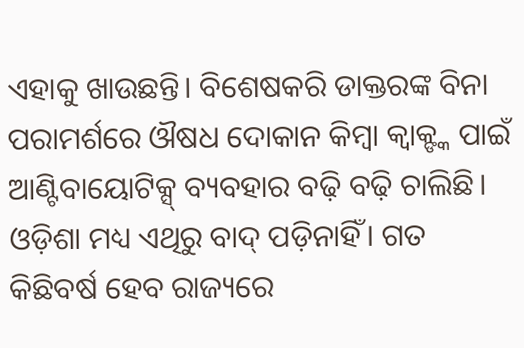ଏହାକୁ ଖାଉଛନ୍ତି। ବିଶେଷକରି ଡାକ୍ତରଙ୍କ ବିନା ପରାମର୍ଶରେ ଔଷଧ ଦୋକାନ କିମ୍ବା କ୍ବାକ୍ଙ୍କ ପାଇଁ ଆଣ୍ଟିବାୟୋଟିକ୍ସ୍ ବ୍ୟବହାର ବଢ଼ି ବଢ଼ି ଚାଲିଛି। ଓଡ଼ିଶା ମଧ୍ୟ ଏଥିରୁ ବାଦ୍ ପଡ଼ିନାହିଁ। ଗତ କିଛିବର୍ଷ ହେବ ରାଜ୍ୟରେ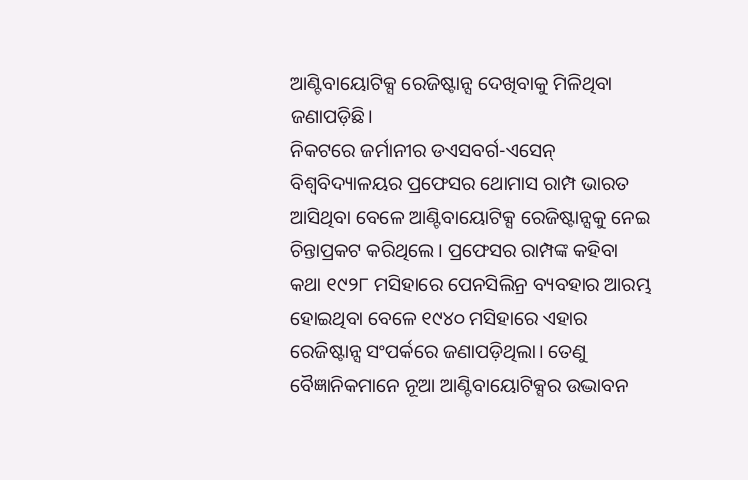ଆଣ୍ଟିବାୟୋଟିକ୍ସ ରେଜିଷ୍ଟାନ୍ସ ଦେଖିବାକୁ ମିଳିଥିବା ଜଣାପଡ଼ିଛି।
ନିକଟରେ ଜର୍ମାନୀର ଡଏସବର୍ଗ-ଏସେନ୍ ବିଶ୍ବବିଦ୍ୟାଳୟର ପ୍ରଫେସର ଥୋମାସ ରାମ୍ପ ଭାରତ ଆସିଥିବା ବେଳେ ଆଣ୍ଟିବାୟୋଟିକ୍ସ ରେଜିଷ୍ଟାନ୍ସକୁ ନେଇ ଚିନ୍ତାପ୍ରକଟ କରିଥିଲେ। ପ୍ରଫେସର ରାମ୍ପଙ୍କ କହିବା କଥା ୧୯୨୮ ମସିହାରେ ପେନସିଲିନ୍ର ବ୍ୟବହାର ଆରମ୍ଭ ହୋଇଥିବା ବେଳେ ୧୯୪୦ ମସିହାରେ ଏହାର ରେଜିଷ୍ଟାନ୍ସ ସଂପର୍କରେ ଜଣାପଡ଼ିଥିଲା। ତେଣୁ ବୈଜ୍ଞାନିକମାନେ ନୂଆ ଆଣ୍ଟିବାୟୋଟିକ୍ସର ଉଦ୍ଭାବନ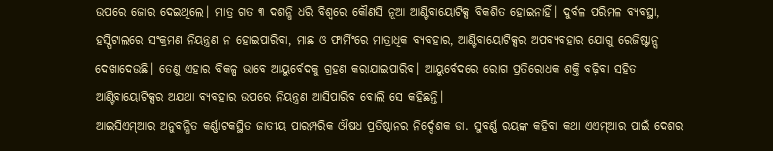ଉପରେ ଜୋର ଦେଇଥିଲେ। ମାତ୍ର ଗତ ୩ ଦଶନ୍ଧି ଧରି ବିଶ୍ବରେ କୌଣସି ନୂଆ ଆଣ୍ଟିବାୟୋଟିକ୍ସ ବିକଶିତ ହୋଇନାହିଁ। ଦୁର୍ବଳ ପରିମଳ ବ୍ୟବସ୍ଥା, ହସ୍ପିଟାଲରେ ସଂକ୍ରମଣ ନିୟନ୍ତ୍ରଣ ନ ହୋଇପାରିବା, ମାଛ ଓ ଫାର୍ମିଂରେ ମାତ୍ରାଧିକ ବ୍ୟବହାର, ଆଣ୍ଟିବାୟୋଟିକ୍ସର ଅପବ୍ୟବହାର ଯୋଗୁ ରେଜିଷ୍ଟାନ୍ସ ଦେଖାଦେଉଛି। ତେଣୁ ଏହାର ବିକଳ୍ପ ଭାବେ ଆୟୁର୍ବେଦକୁ ଗ୍ରହଣ କରାଯାଇପାରିବ। ଆୟୁର୍ବେଦରେ ରୋଗ ପ୍ରତିରୋଧକ ଶକ୍ତି ବଢ଼ିବା ସହିତ ଆଣ୍ଟିବାୟୋଟିକ୍ସର ଅଯଥା ବ୍ୟବହାର ଉପରେ ନିୟନ୍ତ୍ରଣ ଆସିପାରିବ ବୋଲି ସେ କହିଛନ୍ତି।
ଆଇସିଏମ୍ଆର ଅନୁବନ୍ଧିତ କର୍ଣ୍ଣାଟକସ୍ଥିତ ଜାତୀୟ ପାରମ୍ପରିକ ଔଷଧ ପ୍ରତିଷ୍ଠାନର ନିର୍ଦ୍ଦେଶକ ଡା. ସୁବର୍ଣ୍ଣ ରୟଙ୍କ କହିବା କଥା ଏଏମ୍ଆର ପାଇଁ ଦେଶର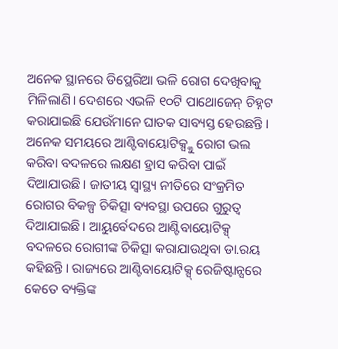ଅନେକ ସ୍ଥାନରେ ଡିପ୍ଥେରିଆ ଭଳି ରୋଗ ଦେଖିବାକୁ ମିଳିଲାଣି। ଦେଶରେ ଏଭଳି ୧୦ଟି ପାଥୋଜେନ୍ ଚିହ୍ନଟ କରାଯାଇଛି ଯେଉଁମାନେ ଘାତକ ସାବ୍ୟସ୍ତ ହେଉଛନ୍ତି। ଅନେକ ସମୟରେ ଆଣ୍ଟିବାୟୋଟିକ୍ସ୍କୁ ରୋଗ ଭଲ କରିବା ବଦଳରେ ଲକ୍ଷଣ ହ୍ରାସ କରିବା ପାଇଁ ଦିଆଯାଉଛି। ଜାତୀୟ ସ୍ବାସ୍ଥ୍ୟ ନୀତିରେ ସଂକ୍ରମିତ ରୋଗର ବିକଳ୍ପ ଚିକିତ୍ସା ବ୍ୟବସ୍ଥା ଉପରେ ଗୁରୁତ୍ବ ଦିଆଯାଇଛି। ଆୟୁର୍ବେଦରେ ଆଣ୍ଟିବାୟୋଟିକ୍ସ୍ ବଦଳରେ ରୋଗୀଙ୍କ ଚିକିତ୍ସା କରାଯାଉଥିବା ଡା.ରୟ କହିଛନ୍ତି। ରାଜ୍ୟରେ ଆଣ୍ଟିବାୟୋଟିକ୍ସ୍ ରେଜିଷ୍ଟାନ୍ସରେ କେତେ ବ୍ୟକ୍ତିଙ୍କ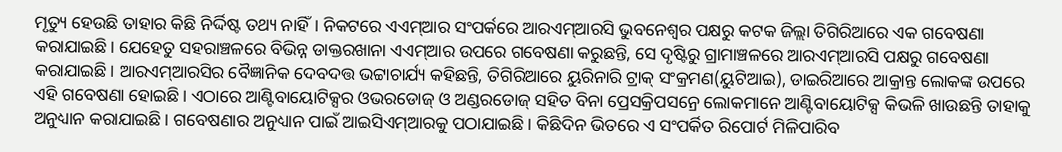ମୃତ୍ୟୁ ହେଉଛି ତାହାର କିଛି ନିର୍ଦ୍ଦିଷ୍ଟ ତଥ୍ୟ ନାହିଁ। ନିକଟରେ ଏଏମ୍ଆର ସଂପର୍କରେ ଆରଏମ୍ଆରସି ଭୁବନେଶ୍ବର ପକ୍ଷରୁ କଟକ ଜିଲ୍ଲା ତିଗିରିଆରେ ଏକ ଗବେଷଣା କରାଯାଇଛି। ଯେହେତୁ ସହରାଞ୍ଚଳରେ ବିଭିନ୍ନ ଡାକ୍ତରଖାନା ଏଏମ୍ଆର ଉପରେ ଗବେଷଣା କରୁଛନ୍ତି, ସେ ଦୃଷ୍ଟିରୁ ଗ୍ରାମାଞ୍ଚଳରେ ଆରଏମ୍ଆରସି ପକ୍ଷରୁ ଗବେଷଣା କରାଯାଇଛି। ଆରଏମ୍ଆରସିର ବୈଜ୍ଞାନିକ ଦେବଦତ୍ତ ଭଟ୍ଟାଚାର୍ଯ୍ୟ କହିଛନ୍ତି, ତିଗିରିଆରେ ୟୁରିନାରି ଟ୍ରାକ୍ ସଂକ୍ରମଣ(ୟୁଟିଆଇ), ଡାଇରିଆରେ ଆକ୍ରାନ୍ତ ଲୋକଙ୍କ ଉପରେ ଏହି ଗବେଷଣା ହୋଇଛି। ଏଠାରେ ଆଣ୍ଟିବାୟୋଟିକ୍ସର ଓଭରଡୋଜ୍ ଓ ଅଣ୍ଡରଡୋଜ୍ ସହିତ ବିନା ପ୍ରେସକ୍ରିପସନ୍ରେ ଲୋକମାନେ ଆଣ୍ଟିବାୟୋଟିକ୍ସ କିଭଳି ଖାଉଛନ୍ତି ତାହାକୁ ଅନୁଧ୍ୟାନ କରାଯାଇଛି। ଗବେଷଣାର ଅନୁଧ୍ୟାନ ପାଇଁ ଆଇସିଏମ୍ଆରକୁ ପଠାଯାଇଛି। କିଛିଦିନ ଭିତରେ ଏ ସଂପର୍କିତ ରିପୋର୍ଟ ମିଳିପାରିବ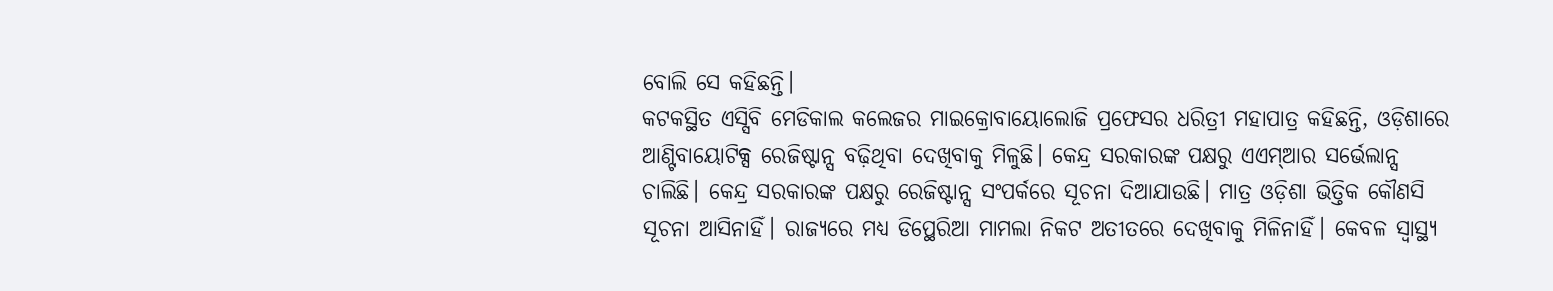ବୋଲି ସେ କହିଛନ୍ତି।
କଟକସ୍ଥିତ ଏସ୍ସିବି ମେଡିକାଲ କଲେଜର ମାଇକ୍ରୋବାୟୋଲୋଜି ପ୍ରଫେସର ଧରିତ୍ରୀ ମହାପାତ୍ର କହିଛନ୍ତି, ଓଡ଼ିଶାରେ ଆଣ୍ଟିବାୟୋଟିକ୍ସ ରେଜିଷ୍ଟାନ୍ସ ବଢ଼ିଥିବା ଦେଖିବାକୁ ମିଳୁଛି। କେନ୍ଦ୍ର ସରକାରଙ୍କ ପକ୍ଷରୁ ଏଏମ୍ଆର ସର୍ଭେଲାନ୍ସ ଚାଲିଛି। କେନ୍ଦ୍ର ସରକାରଙ୍କ ପକ୍ଷରୁ ରେଜିଷ୍ଟାନ୍ସ ସଂପର୍କରେ ସୂଚନା ଦିଆଯାଉଛି। ମାତ୍ର ଓଡ଼ିଶା ଭିତ୍ତିକ କୌଣସି ସୂଚନା ଆସିନାହିଁ। ରାଜ୍ୟରେ ମଧ୍ୟ ଡିପ୍ଥେରିଆ ମାମଲା ନିକଟ ଅତୀତରେ ଦେଖିବାକୁ ମିଳିନାହିଁ। କେବଳ ସ୍ବାସ୍ଥ୍ୟ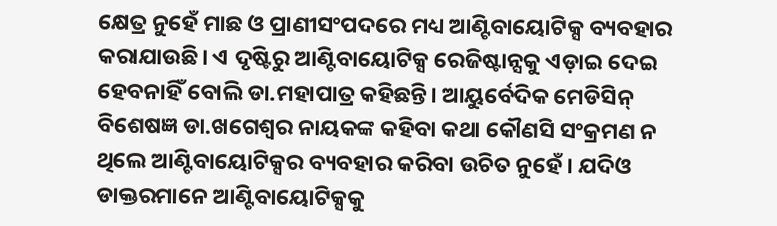କ୍ଷେତ୍ର ନୁହେଁ ମାଛ ଓ ପ୍ରାଣୀସଂପଦରେ ମଧ୍ୟ ଆଣ୍ଟିବାୟୋଟିକ୍ସ ବ୍ୟବହାର କରାଯାଉଛି। ଏ ଦୃଷ୍ଟିରୁ ଆଣ୍ଟିବାୟୋଟିକ୍ସ ରେଜିଷ୍ଟାନ୍ସକୁ ଏଡ଼ାଇ ଦେଇ ହେବନାହିଁ ବୋଲି ଡା.ମହାପାତ୍ର କହିଛନ୍ତି। ଆୟୁର୍ବେଦିକ ମେଡିସିନ୍ ବିଶେଷଜ୍ଞ ଡା.ଖଗେଶ୍ବର ନାୟକଙ୍କ କହିବା କଥା କୌଣସି ସଂକ୍ରମଣ ନ ଥିଲେ ଆଣ୍ଟିବାୟୋଟିକ୍ସର ବ୍ୟବହାର କରିବା ଉଚିତ ନୁହେଁ। ଯଦିଓ ଡାକ୍ତରମାନେ ଆଣ୍ଟିବାୟୋଟିକ୍ସକୁ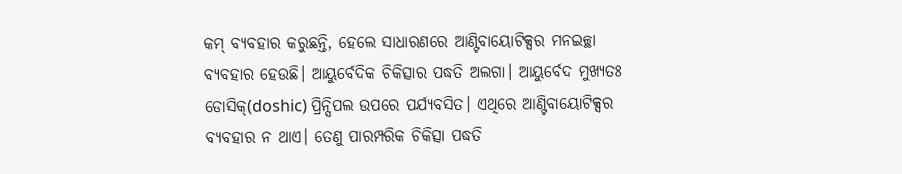କମ୍ ବ୍ୟବହାର କରୁଛନ୍ତି, ହେଲେ ସାଧାରଣରେ ଆଣ୍ଟିବାୟୋଟିକ୍ସର ମନଇଚ୍ଛା ବ୍ୟବହାର ହେଉଛି। ଆୟୁର୍ବେଦିକ ଚିକିତ୍ସାର ପଦ୍ଧତି ଅଲଗା। ଆୟୁର୍ବେଦ ମୁଖ୍ୟତଃ ଡୋସିକ୍(doshic) ପ୍ରିନ୍ସିପଲ ଉପରେ ପର୍ଯ୍ୟବସିତ। ଏଥିରେ ଆଣ୍ଟିବାୟୋଟିକ୍ସର ବ୍ୟବହାର ନ ଥାଏ। ତେଣୁ ପାରମ୍ପରିକ ଚିକିତ୍ସା ପଦ୍ଧତି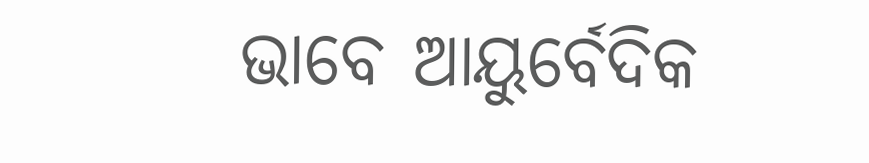ଭାବେ ଆୟୁର୍ବେଦିକ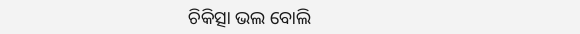ଚିକିତ୍ସା ଭଲ ବୋଲି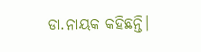ଡା.ନାୟକ କହିଛନ୍ତି।